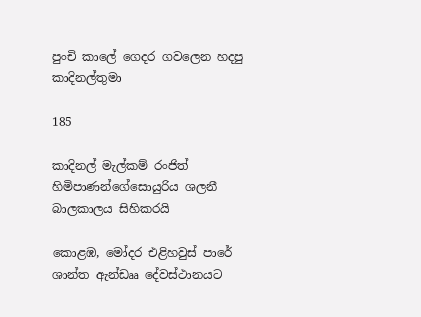පුංචි කාලේ ගෙදර ගවලෙන හදපු කාදිනල්තුමා

185

කාදිනල් මැල්කම් රංජිත් හිමිපාණන්ගේසොයුරිය ශලනී බාලකාලය සිහිකරයි

කොළඹ, මෝදර එළිහවුස් පාරේ ශාන්ත ඇන්ඩෲ දේවස්ථානයට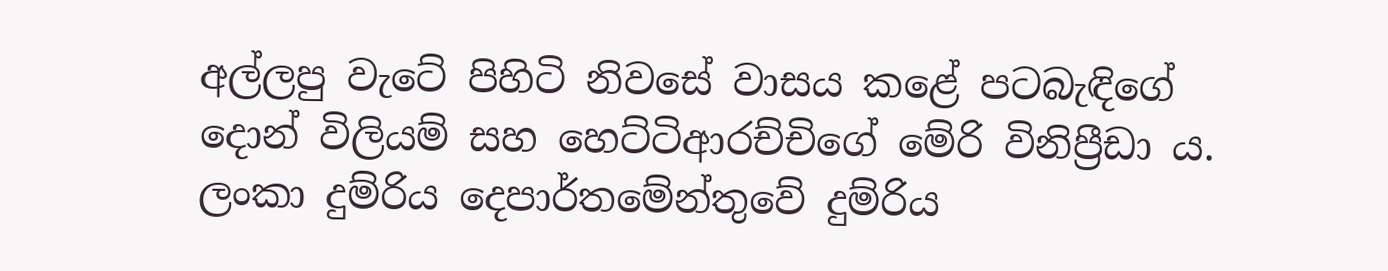අල්ලපු වැටේ පිහිටි නිවසේ වාසය කළේ පටබැඳිගේ දොන් විලියම් සහ හෙට්ටිආරච්චිගේ මේරි විනිප්‍රීඩා ය. ලංකා දුම්රිය දෙපාර්තමේන්තුවේ දුම්රිය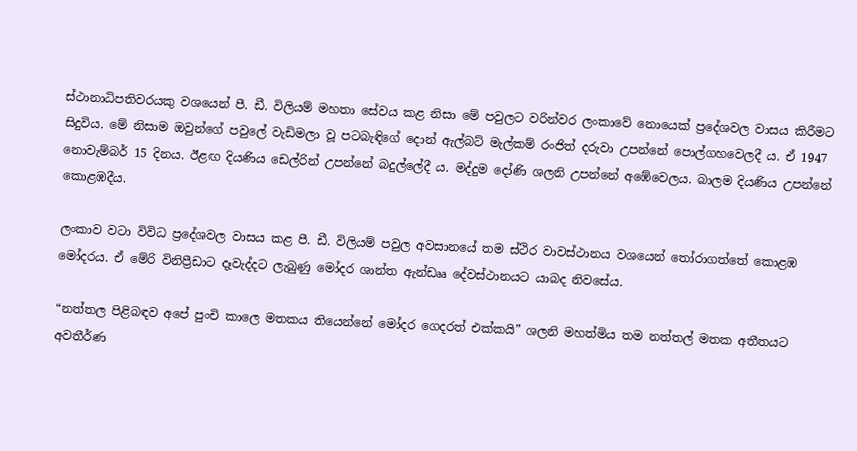ස්ථානාධිපතිවරයකු වශයෙන් පී. ඩී. විලියම් මහතා සේවය කළ නිසා මේ පවුලට වරින්වර ලංකාවේ නොයෙක් ප්‍රදේශවල වාසය කිරීමට සිදුවිය. මේ නිසාම ඔවුන්ගේ පවුලේ වැඩිමලා වූ පටබැඳිගේ දොන් ඇල්බට් මැල්කම් රංජිත් දරුවා උපන්නේ පොල්ගහවෙලදී ය. ඒ 1947 නොවැම්බර් 15 දිනය. ඊළඟ දියණිය ඩෙල්රින් උපන්නේ බදුල්ලේදී ය. මද්දුම දෝණි ශලනි උපන්නේ අඹේවෙලය. බාලම දියණිය උපන්නේ කොළඹදීය.

ලංකාව වටා විවිධ ප්‍රදේශවල වාසය කළ පී. ඩී. විලියම් පවුල අවසානයේ තම ස්ථිර වාවස්ථානය වශයෙන් තෝරාගත්තේ කොළඹ මෝදරය. ඒ මේරි විනිප්‍රීඩාට දෑවැද්දට ලැබුණු මෝදර ශාන්ත ඇන්ඩෲ දේවස්ථානයට යාබද නිවසේය.

“නත්තල පිළිබඳව අපේ පුංචි කාලෙ මතකය තියෙන්නේ මෝදර ගෙදරත් එක්කයි” ශලනි මහත්මිය තම නත්තල් මතක අතීතයට අවතීර්ණ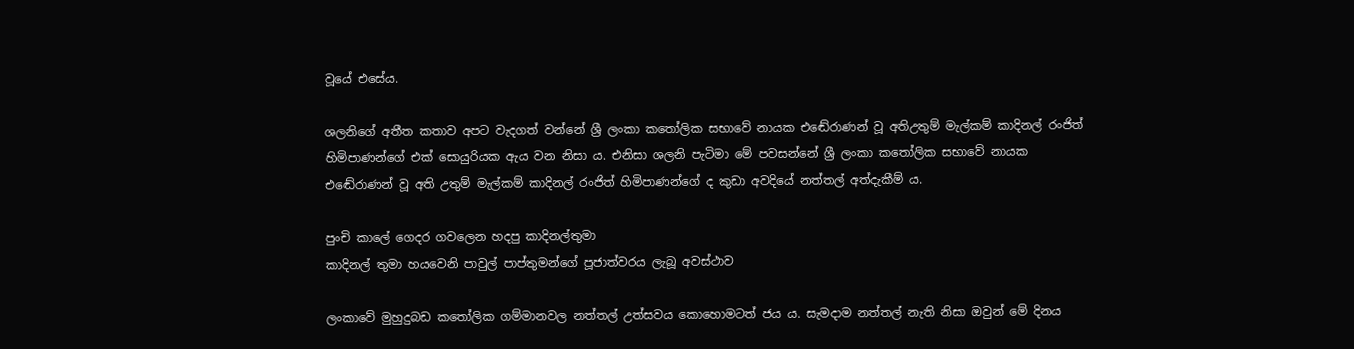වූයේ එසේය.

ශලනිගේ අතීත කතාව අපට වැදගත් වන්නේ ශ්‍රී ලංකා කතෝලික සභාවේ නායක එඬේරාණන් වූ අතිඋතුම් මැල්කම් කාදිනල් රංජිත් හිමිපාණන්ගේ එක් සොයුරියක ඇය වන නිසා ය. එනිසා ශලනි පැටිමා මේ පවසන්නේ ශ්‍රී ලංකා කතෝලික සභාවේ නායක එඬේරාණන් වූ අති උතුම් මැල්කම් කාදිනල් රංජිත් හිමිපාණන්ගේ ද කුඩා අවදියේ නත්තල් අත්දැකීම් ය.

පුංචි කාලේ ගෙදර ගවලෙන හදපු කාදිනල්තුමා
කාදිනල් තුමා හයවෙනි පාවුල් පාප්තුමන්ගේ පූජාත්වරය ලැබූ අවස්ථාව

ලංකාවේ මුහුදුබඩ කතෝලික ගම්මානවල නත්තල් උත්සවය කොහොමටත් ජය ය. සැමදාම නත්තල් නැති නිසා ඔවුන් මේ දිනය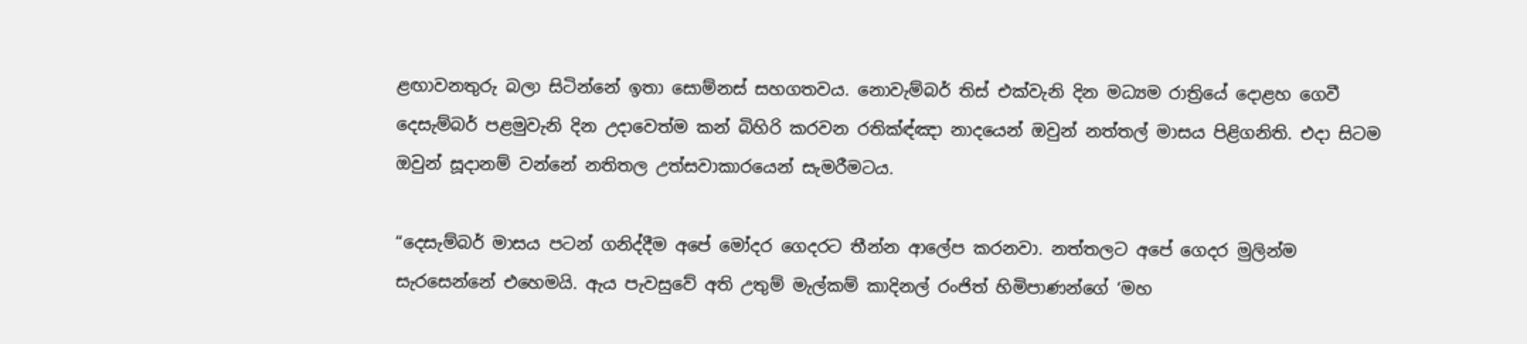ළඟාවනතුරු බලා සිටින්නේ ඉතා සොම්නස් සහගතවය. නොවැම්බර් තිස් එක්වැනි දින මධ්‍යම රාත්‍රියේ දොළහ ගෙවී දෙසැම්බර් පළමුවැනි දින උදාවෙත්ම කන් බිහිරි කරවන රතික්‍ඳ්ඤා නාදයෙන් ඔවුන් නත්තල් මාසය පිළිගනිති. එදා සිටම ඔවුන් සූදානම් වන්නේ නතිතල උත්සවාකාරයෙන් සැමරීමටය.

“දෙසැම්බර් මාසය පටන් ගනිද්දීම අපේ මෝදර ගෙදරට තීන්න ආලේප කරනවා. නත්තලට අපේ ගෙදර මුලින්ම සැරසෙන්නේ එහෙමයි. ඇය පැවසුවේ අති උතුම් මැල්කම් කාදිනල් රංජිත් හිමිපාණන්ගේ ‘මහ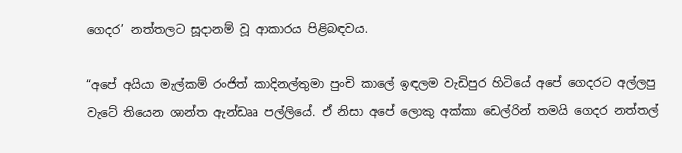ගෙදර’ නත්තලට සූදානම් වූ ආකාරය පිළිබඳවය.

“අපේ අයියා මැල්කම් රංජිත් කාදිනල්තුමා පුංචි කාලේ ඉඳලම වැඩිපුර හිටියේ අපේ ගෙදරට අල්ලපු වැටේ තියෙන ශාන්ත ඇන්ඩෲ පල්ලියේ. ඒ නිසා අපේ ලොකු අක්කා ඩෙල්රින් තමයි ගෙදර නත්තල්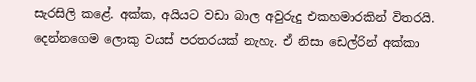සැරසිලි කළේ. අක්ක, අයියට වඩා බාල අවුරුදු එකහමාරකින් විතරයි. දෙන්නගෙම ලොකු වයස් පරතරයක් නැහැ. ඒ නිසා ඩෙල්රින් අක්කා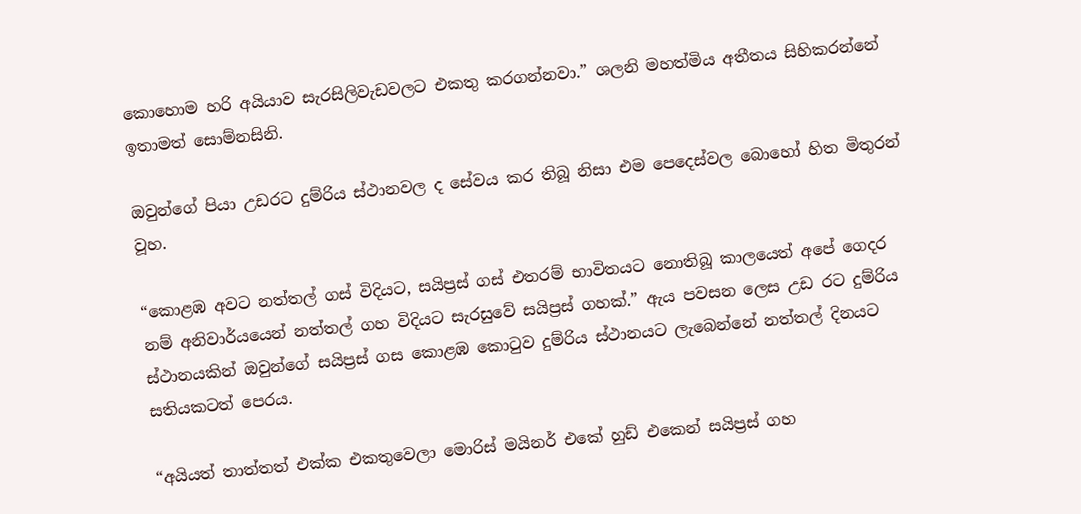කොහොම හරි අයියාව සැරසිලිවැඩවලට එකතු කරගන්නවා.” ශලනි මහත්මිය අතීතය සිහිකරන්නේ ඉතාමත් සොම්නසිනි.

ඔවුන්ගේ පියා උඩරට දුම්රිය ස්ථානවල ද සේවය කර තිබූ නිසා එම පෙදෙස්වල බොහෝ හිත මිතුරන් වූහ.

“කොළඹ අවට නත්තල් ගස් විදියට, සයිප්‍රස් ගස් එතරම් භාවිතයට නොතිබූ කාලයෙත් අපේ ගෙදර නම් අනිවාර්යයෙන් නත්තල් ගහ විදියට සැරසුවේ සයිප්‍රස් ගහක්.” ඇය පවසන ලෙස උඩ රට දුම්රිය ස්ථානයකින් ඔවුන්ගේ සයිප්‍රස් ගස කොළඹ කොටුව දුම්රිය ස්ථානයට ලැබෙන්නේ නත්තල් දිනයට සතියකටත් පෙරය.

“අයියත් තාත්තත් එක්ක එකතුවෙලා මොරිස් මයිනර් එකේ හුඩ් එකෙන් සයිප්‍රස් ගහ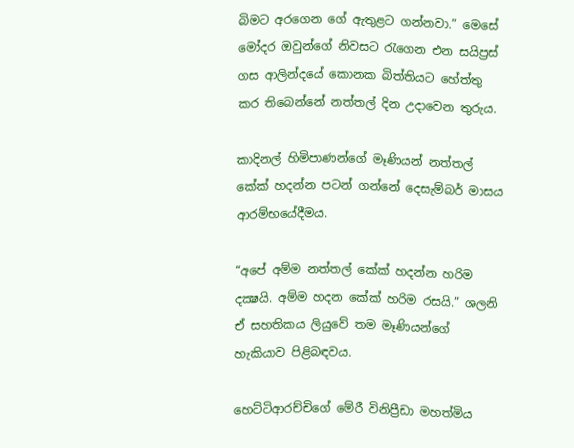බිමට අරගෙන ගේ ඇතුළට ගන්නවා.” මෙසේ මෝදර ඔවුන්ගේ නිවසට රැගෙන එන සයිප්‍රස් ගස ආලින්දයේ කොනක බිත්තියට හේත්තු කර තිබෙන්නේ නත්තල් දින උදාවෙන තුරුය.

කාදිනල් හිමිපාණන්ගේ මෑණියන් නත්තල් කේක් හදන්න පටන් ගන්නේ දෙසැම්බර් මාසය ආරම්භයේදීමය.

“අපේ අම්ම නත්තල් කේක් හදන්න හරිම දක්‍ෂයි. අම්ම හදන කේක් හරිම රසයි.” ශලනි ඒ සහතිකය ලියුවේ තම මෑණියන්ගේ හැකියාව පිළිබඳවය.

හෙට්ටිආරච්චිගේ මේරී විනිප්‍රීඩා මහත්මිය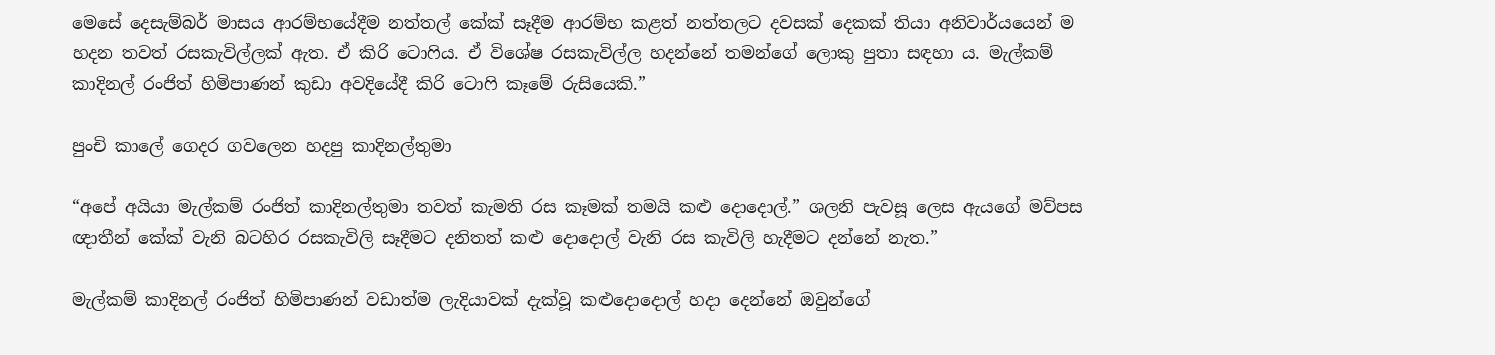මෙසේ දෙසැම්බර් මාසය ආරම්භයේදීම නත්තල් කේක් සෑදීම ආරම්භ කළත් නත්තලට දවසක් දෙකක් තියා අනිවාර්යයෙන් ම හදන තවත් රසකැවිල්ලක් ඇත. ඒ කිරි ටොෆිය. ඒ විශේෂ රසකැවිල්ල හදන්නේ තමන්ගේ ලොකු පුතා සඳහා ය. මැල්කම් කාදිනල් රංජිත් හිමිපාණන් කුඩා අවදියේදී කිරි ටොෆි කෑමේ රුසියෙකි.”

පුංචි කාලේ ගෙදර ගවලෙන හදපු කාදිනල්තුමා

“අපේ අයියා මැල්කම් රංජිත් කාදිනල්තුමා තවත් කැමති රස කෑමක් තමයි කළු දොදොල්.” ශලනි පැවසූ ලෙස ඇයගේ මව්පස ඥාතීන් කේක් වැනි බටහිර රසකැවිලි සෑදීමට දනිතත් කළු දොදොල් වැනි රස කැවිලි හැදීමට දන්නේ නැත.”

මැල්කම් කාදිනල් රංජිත් හිමිපාණන් වඩාත්ම ලැදියාවක් දැක්වූ කළුදොදොල් හදා දෙන්නේ ඔවුන්ගේ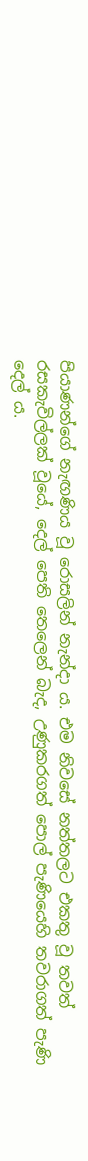පියාණන්ගේ නැඟණිය වූ රොසලින් නැන්දා ය. එම නිවසේ නත්තලට එකතු වූ තවත් රසකැවිල්ලක් වූයේ, දෙල් පෙති තෙලෙන් බැද, උණුකරගත් පොල් පැණියෙහි තවරාගත් පැණි දෙල් ය.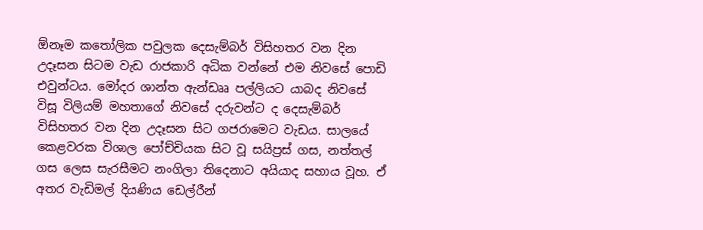ඕනෑම කතෝලික පවුලක දෙසැම්බර් විසිහතර වන දින උදෑසන සිටම වැඩ රාජකාරි අධික වන්නේ එම නිවසේ පොඩි එවුන්ටය. මෝදර ශාන්ත ඇන්ඩෲ පල්ලියට යාබද නිවසේ විසූ විලියම් මහතාගේ නිවසේ දරුවන්ට ද දෙසැම්බර් විසිහතර වන දින උදෑසන සිට ගජරාමෙට වැඩය. සාලයේ කෙළවරක විශාල පෝච්චියක සිට වූ සයිප්‍රස් ගස, නත්තල් ගස ලෙස සැරසීමට නංගිලා තිදෙනාට අයියාද සහාය වූහ. ඒ අතර වැඩිමල් දියණිය ඩෙල්රීන්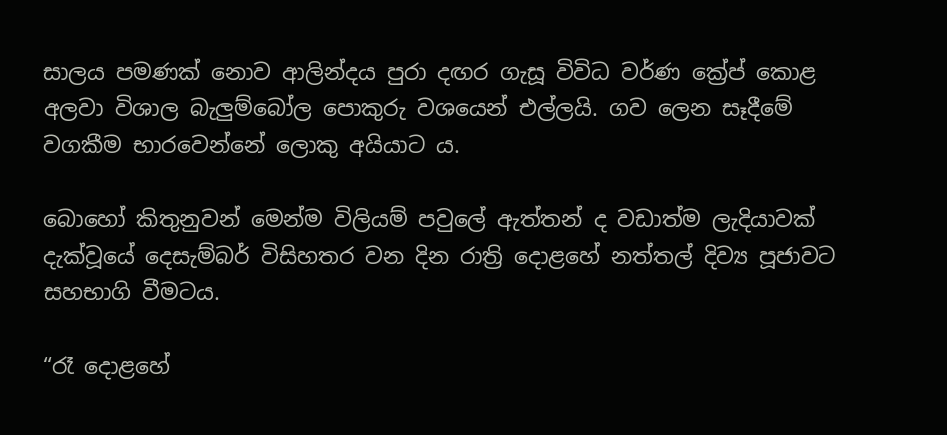සාලය පමණක් නොව ආලින්දය පුරා දඟර ගැසූ විවිධ වර්ණ ක්‍රේප් කොළ අලවා විශාල බැලුම්බෝල පොකුරු වශයෙන් එල්ලයි. ගව ලෙන සෑදීමේ වගකීම භාරවෙන්නේ ලොකු අයියාට ය.

බොහෝ කිතුනුවන් මෙන්ම විලියම් පවුලේ ඇත්තන් ද වඩාත්ම ලැදියාවක් දැක්වූයේ දෙසැම්බර් විසිහතර වන දින රාත්‍රි දොළහේ නත්තල් දිව්‍ය පූජාවට සහභාගි වීමටය.

“රෑ දොළහේ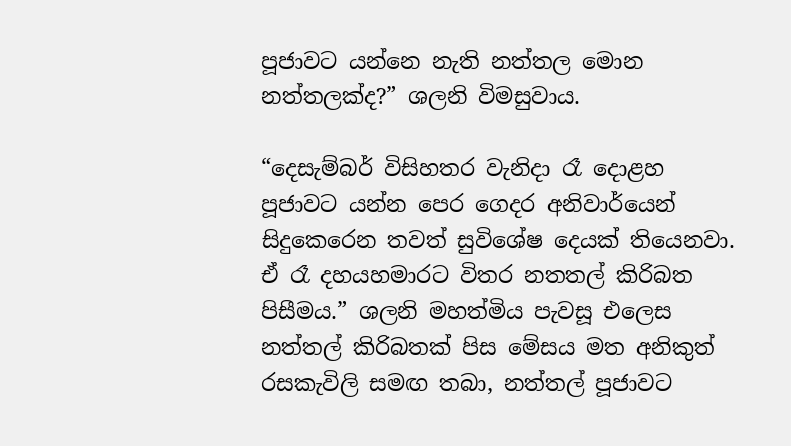පූජාවට යන්නෙ නැති නත්තල මොන නත්තලක්ද?” ශලනි විමසුවාය.

“දෙසැම්බර් විසිහතර වැනිදා රෑ දොළහ පූජාවට යන්න පෙර ගෙදර අනිවාර්යෙන් සිදුකෙරෙන තවත් සුවිශේෂ දෙයක් තියෙනවා. ඒ රෑ දහයහමාරට විතර නතතල් කිරිබත පිසීමය.” ශලනි මහත්මිය පැවසූ එලෙස නත්තල් කිරිබතක් පිස මේසය මත අනිකුත් රසකැවිලි සමඟ තබා, නත්තල් පූජාවට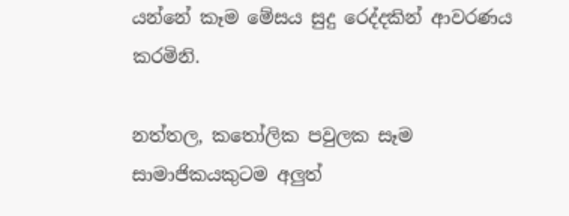යන්නේ කෑම මේසය සුදු රෙද්දකින් ආවරණය කරමිනි.

නත්තල, කතෝලික පවුලක සෑම සාමාජිකයකුටම අලුත්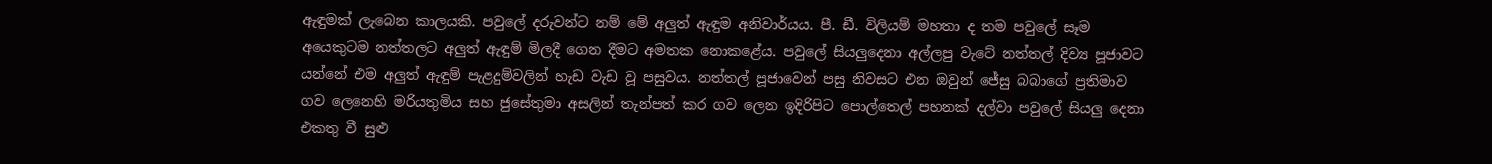ඇඳුමක් ලැබෙන කාලයකි. පවුලේ දරුවන්ට නම් මේ අලුත් ඇඳුම අනිවාර්යය. පී. ඩී. විලියම් මහතා ද තම පවුලේ සෑම අයෙකුටම නත්තලට අලුත් ඇඳුම් මිලදී ගෙන දීමට අමතක නොකළේය. පවුලේ සියලුදෙනා අල්ලපු වැටේ නත්තල් දිව්‍ය පූජාවට යන්නේ එම අලුත් ඇඳුම් පැළදුම්වලින් හැඩ වැඩ වූ පසුවය. නත්තල් පූජාවෙන් පසු නිවසට එන ඔවුන් ජේසු බබාගේ ප්‍රතිමාව ගව ලෙනෙහි මරියතුමිය සහ ජුසේතුමා අසලින් තැන්පත් කර ගව ලෙන ඉදිරිපිට පොල්තෙල් පහනක් දල්වා පවුලේ සියලු දෙනා එකතු වී සුළු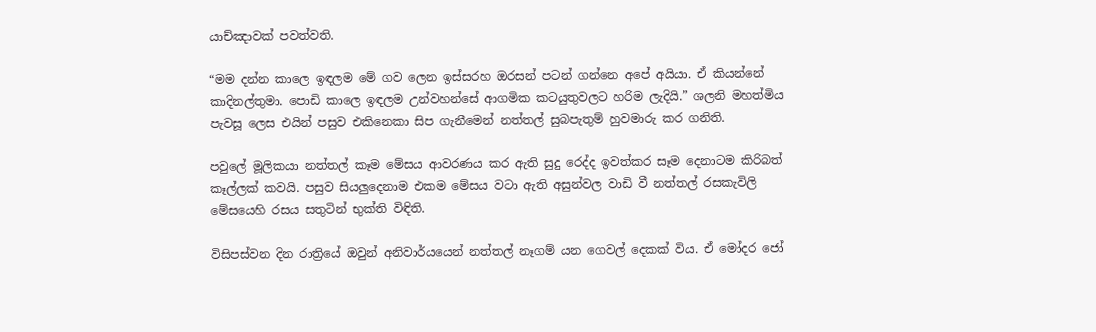යාච්ඤාවක් පවත්වති.

“මම දන්න කාලෙ ඉඳලම මේ ගව ලෙන ඉස්සරහ ඔරසන් පටන් ගන්නෙ අපේ අයියා. ඒ කියන්නේ කාදිනල්තුමා. පොඩි කාලෙ ඉඳලම උන්වහන්සේ ආගමික කටයුතුවලට හරිම ලැදියි.” ශලනි මහත්මිය පැවසූ ලෙස එයින් පසුව එකිනෙකා සිප ගැනීමෙන් නත්තල් සුබපැතුම් හුවමාරු කර ගනිති.

පවුලේ මූලිකයා නත්තල් කෑම මේසය ආවරණය කර ඇති සුදු රෙද්ද ඉවත්කර සෑම දෙනාටම කිරිබත් කෑල්ලක් කවයි. පසුව සියලුදෙනාම එකම මේසය වටා ඇති අසුන්වල වාඩි වී නත්තල් රසකැවිලි මේසයෙහි රසය සතුටින් භුක්ති විඳිති.

විසිපස්වන දින රාත්‍රියේ ඔවුන් අනිවාර්යයෙන් නත්තල් නෑගම් යන ගෙවල් දෙකක් විය. ඒ මෝදර ජෝ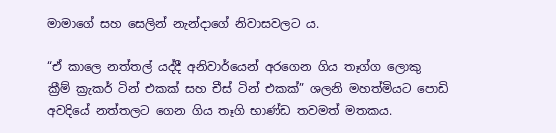මාමාගේ සහ සෙලින් නැන්දාගේ නිවාසවලට ය.

“ඒ කාලෙ නත්තල් යද්දී අනිවාර්යෙන් අරගෙන ගිය තෑග්ග ලොකු ක්‍රීම් ක්‍රැකර් ටින් එකක් සහ චීස් ටින් එකක්” ශලනි මහත්මියට පොඩි අවදියේ නත්තලට ගෙන ගිය තෑගි භාණ්ඩ තවමත් මතකය.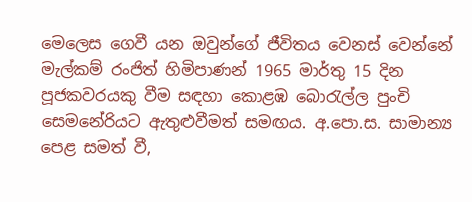මෙලෙස ගෙවී යන ඔවුන්ගේ ජීවිතය වෙනස් වෙන්නේ මැල්කම් රංජිත් හිමිපාණන් 1965 මාර්තු 15 දින පූජකවරයකු වීම සඳහා කොළඹ බොරැල්ල පුංචි සෙමනේරියට ඇතුළුවීමත් සමඟය. අ.පො.ස. සාමාන්‍ය පෙළ සමත් වී,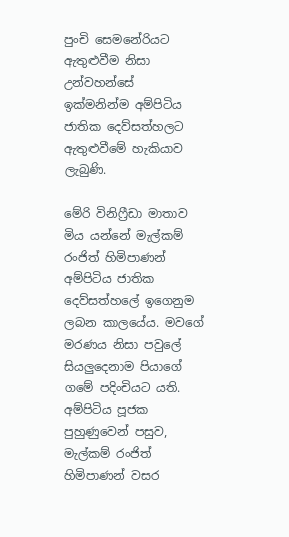පුංචි සෙමනේරියට ඇතුළුවීම නිසා උන්වහන්සේ ඉක්මනින්ම අම්පිටිය ජාතික දෙව්සත්හලට ඇතුළුවීමේ හැකියාව ලැබුණි.

මේරි විනිෆ්‍රීඩා මාතාව මිය යන්නේ මැල්කම් රංජිත් හිමිපාණන් අම්පිටිය ජාතික දෙව්සත්හලේ ඉගෙනුම ලබන කාලයේය. මවගේ මරණය නිසා පවුලේ සියලුදෙනාම පියාගේ ගමේ පදිංචියට යති. අම්පිටිය පූජක පුහුණුවෙන් පසුව, මැල්කම් රංජිත් හිමිපාණන් වසර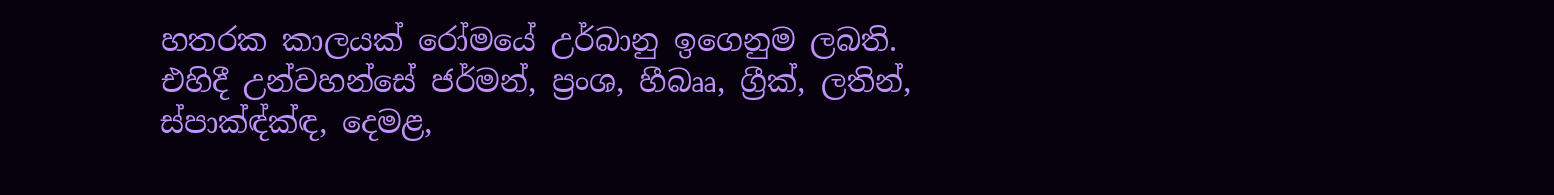හතරක කාලයක් රෝමයේ උර්බානු ඉගෙනුම ලබති. එහිදී උන්වහන්සේ ජර්මන්, ප්‍රංශ, හීබෲ, ග්‍රීක්, ලතින්, ස්පාක්‍ඳ්ක්‍ඳ, දෙමළ,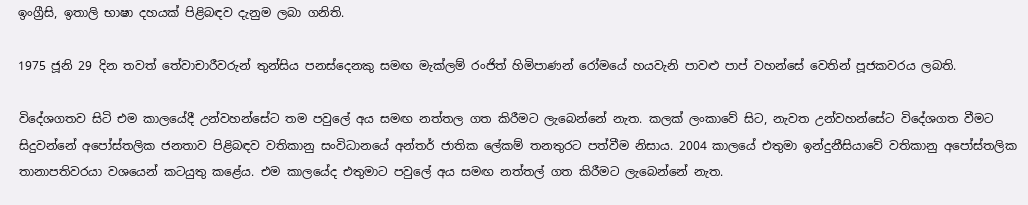ඉංග්‍රීසි, ඉතාලි භාෂා දහයක් පිළිබඳව දැනුම ලබා ගනිති.

1975 ජූනි 29 දින තවත් තේවාචාරීවරුන් තුන්සිය පනස්දෙනකු සමඟ මැක්ලම් රංජිත් හිමිපාණන් රෝමයේ හයවැනි පාවළු පාප් වහන්සේ වෙතින් පූජකවරය ලබති.

විදේශගතව සිටි එම කාලයේදී උන්වහන්සේට තම පවුලේ අය සමඟ නත්තල ගත කිරීමට ලැබෙන්නේ නැත. කලක් ලංකාවේ සිට, නැවත උන්වහන්සේට විදේශගත වීමට සිදුවන්නේ අපෝස්තලික ජනතාව පිළිබඳව වතිකානු සංවිධානයේ අන්තර් ජාතික ලේකම් තනතුරට පත්වීම නිසාය. 2004 කාලයේ එතුමා ඉන්දුනීසියාවේ වතිකානු අපෝස්තලික තානාපතිවරයා වශයෙන් කටයුතු කළේය. එම කාලයේද එතුමාට පවුලේ අය සමඟ නත්තල් ගත කිරීමට ලැබෙන්නේ නැත.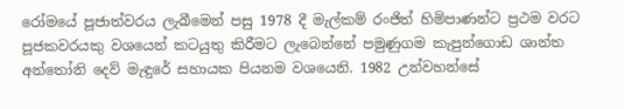රෝමයේ පූජාත්වරය ලැබීමෙන් පසු 1978 දී මැල්කම් රංජිත් හිමිපාණන්ට ප්‍රථම වරට පූජකවරයකු වශයෙන් කටයුතු කිරීමට ලැබෙන්නේ පමුණුගම කැපුන්ගොඩ ශාන්ත අන්තෝනි දෙව් මැඳුරේ සහායක පියනම වශයෙනි. 1982 උන්වහන්සේ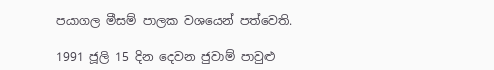පයාගල මීසම් පාලක වශයෙන් පත්වෙති.

1991 ජූලි 15 දින දෙවන ජුවාම් පාවුළු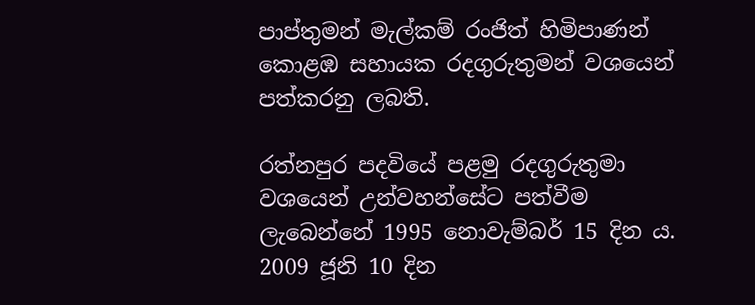පාප්තුමන් මැල්කම් රංජිත් හිමිපාණන් කොළඹ සහායක රදගුරුතුමන් වශයෙන් පත්කරනු ලබති.

රත්නපුර පදවියේ පළමු රදගුරුතුමා වශයෙන් උන්වහන්සේට පත්වීම ලැබෙන්නේ 1995 නොවැම්බර් 15 දින ය. 2009 ජූනි 10 දින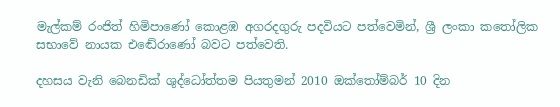මැල්කම් රංජිත් හිමිපාණෝ කොළඹ අගරදගුරු පදවියට පත්වෙමින්, ශ්‍රී ලංකා කතෝලික සභාවේ නායක එඬේරාණෝ බවට පත්වෙති.

දහසය වැනි බෙනඩික් ශුද්ධෝත්තම පියතුමන් 2010 ඔක්තෝම්බර් 10 දින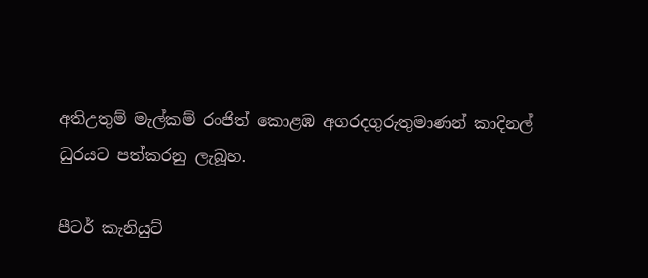අතිඋතුම් මැල්කම් රංජිත් කොළඹ අගරදගුරුතුමාණන් කාදිනල් ධුරයට පත්කරනු ලැබූහ.

පීටර් කැනියුට්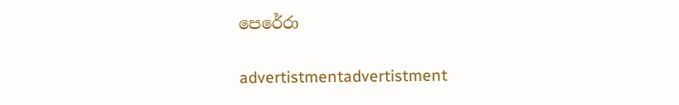පෙරේරා

advertistmentadvertistment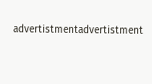advertistmentadvertistment